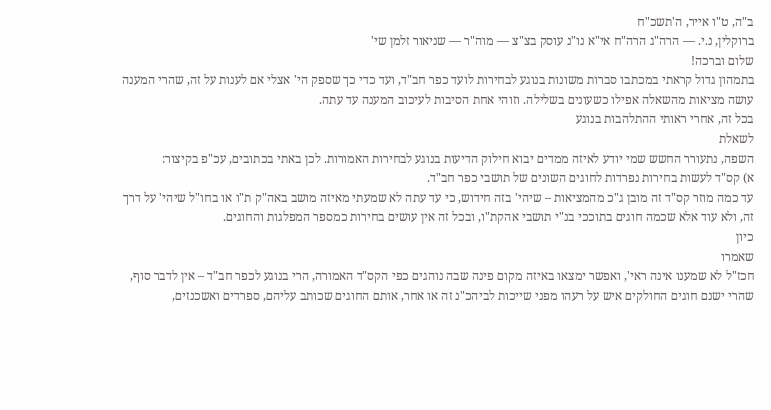ב"ה, ט"ו אייר, ה'תשכ"ח
ברוקלין, נ.י. — הרה"ג הרה"ח אי"א נו"נ עוסק בצ"צ — מוה"ר — שניאור זלמן שי'
שלום וברכה!
בתמהון גדול קראתי במכתבו סברות משונות בנוגע לבחירות לועד כפר חב"ד, ועד כדי כך שספק הי' אצלי אם לענות על זה, שהרי המענה עושה מציאות מהשאלה אפילו כשעונים בשלילה. וזוהי אחת הסיבות לעיכוב המענה עד עתה.
בכל זה, אחרי ראותי ההתלהבות בנוגע
לשאלת
השפה, נתעורר החשש שמי יודע לאיזה ממדים יבוא חילוק הדיעות בנוגע לבחירות האמורות. לכן באתי בכתובים, עכ"פ בקיצור:
א) קס"ד לעשות בחירות נפרדות לחוגים השונים של תושבי כפר חב"ד.
עד כמה מוזר קס"ד זה מובן ג"כ מהמציאות – שיהי' בזה חידוש, כי עד עתה לא שמעתי מאיזה מושב באה"ק ת"ו או בחו"ל שיהי' על דרך זה, ולא עוד אלא שכמה חוגים בתוככי בנ"י תושבי אהקת"ו, ובכל זה אין עושים בחירות כמספר המפלגות והחוגים.
כיון
שאמרו
חכז"ל לא שמענו אינה ראי', ואפשר ימצאו באיזה מקום פינה שבה נוהגים כפי הקס"ד האמורה, הרי בנוגע לכפר חב"ד – אין לדבר סוף, שהרי ישנם חוגים החולקים איש על רעהו מפני שייכות לביהכ"נ זה או אחר, אותם החוגים שכותב עליהם, ספרדים ואשכנזים,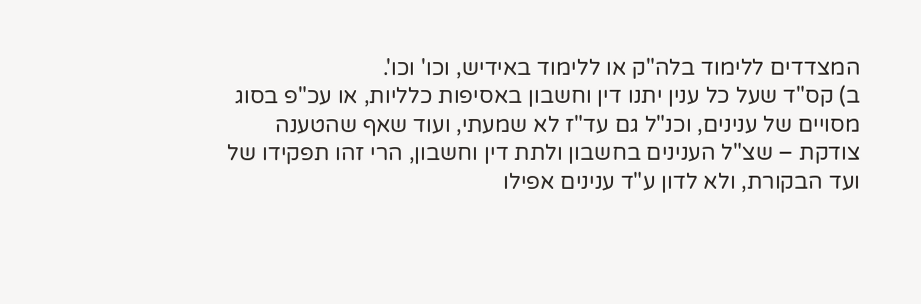המצדדים ללימוד בלה"ק או ללימוד באידיש, וכו' וכו'.
ב) קס"ד שעל כל ענין יתנו דין וחשבון באסיפות כלליות, או עכ"פ בסוג מסויים של ענינים, וכנ"ל גם עד"ז לא שמעתי, ועוד שאף שהטענה צודקת – שצ"ל הענינים בחשבון ולתת דין וחשבון, הרי זהו תפקידו של ועד הבקורת, ולא לדון ע"ד ענינים אפילו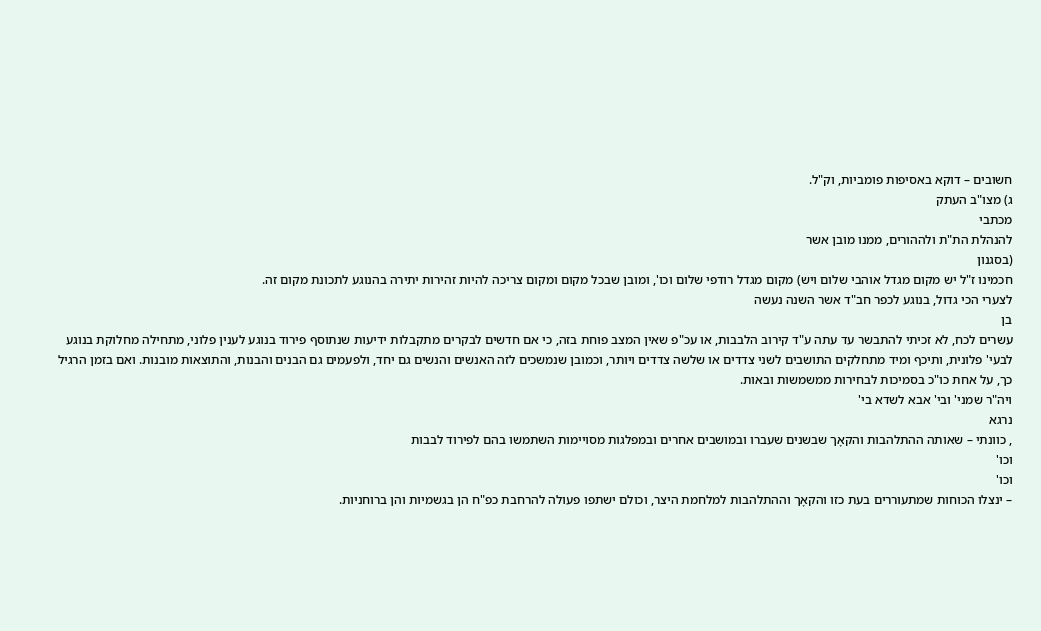חשובים – דוקא באסיפות פומביות, וק"ל.
ג) מצו"ב העתק
מכתבי
להנהלת הת"ת ולההורים, ממנו מובן אשר
(בסגנון
חכמינו ז"ל יש מקום מגדל אוהבי שלום ויש) מקום מגדל רודפי שלום וכו', ומובן שבכל מקום ומקום צריכה להיות זהירות יתירה בהנוגע לתכונת מקום זה.
לצערי הכי גדול, בנוגע לכפר חב"ד אשר השנה נעשה
בן
עשרים לכח, לא זכיתי להתבשר עד עתה ע"ד קירוב הלבבות, או עכ"פ שאין המצב פוחת בזה, כי אם חדשים לבקרים מתקבלות ידיעות שנתוסף פירוד בנוגע לענין פלוני, מתחילה מחלוקת בנוגע לבעי' פלונית, ותיכף ומיד מתחלקים התושבים לשני צדדים או שלשה צדדים ויותר, וכמובן שנמשכים לזה האנשים והנשים גם יחד, ולפעמים גם הבנים והבנות, והתוצאות מובנות. ואם בזמן הרגיל כך, על אחת כו"כ בסמיכות לבחירות ממשמשות ובאות.
ויה"ר שמני' ובי' אבא לשדא בי'
נרגא
, כוונתי – שאותה ההתלהבות והקאָך שבשנים שעברו ובמושבים אחרים ובמפלגות מסויימות השתמשו בהם לפירוד לבבות
וכו'
וכו'
– ינצלו הכוחות שמתעוררים בעת כזו והקאָך וההתלהבות למלחמת היצר, וכולם ישתפו פעולה להרחבת כפ"ח הן בגשמיות והן ברוחניות.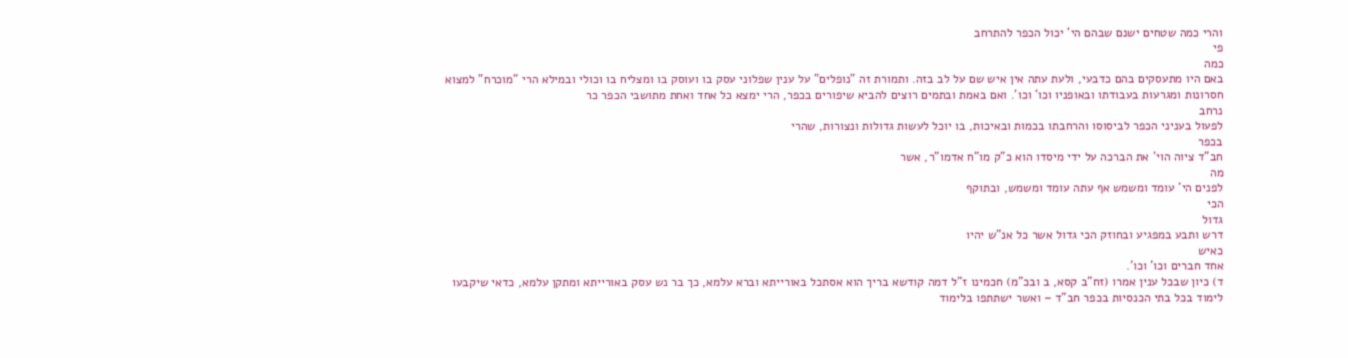והרי כמה שטחים ישנם שבהם הי' יכול הכפר להתרחב
פי
כמה
באם היו מתעסקים בהם כדבעי, ולעת עתה אין איש שם על לב בזה. ותמורת זה "נופלים" על ענין שפלוני עסק בו ועוסק בו ומצליח בו וכולי ובמילא הרי "מוכרח" למצוא חסרונות ומגרעות בעבודתו ובאופניו וכו' וכו'. ואם באמת ובתמים רוצים להביא שיפורים בכפר, הרי ימצא כל אחד ואחת מתושבי הכפר כר
נרחב
לפעול בעניני הכפר לביסוסו והרחבתו בכמות ובאיכות, בו יוכל לעשות גדולות ונצורות, שהרי
בכפר
חב"ד ציוה הוי' את הברכה על ידי מיסדו הוא כ"ק מו"ח אדמו"ר, אשר
מה
לפנים הי' עומד ומשמש אף עתה עומד ומשמש, ובתוקף
הכי
גדול
דרש ותבע במפגיע ובחוזק הכי גדול אשר כל אנ"ש יהיו
כאיש
אחד חברים וכו' וכו'.
ד) כיון שבכל ענין אמרו (זח"ב קסא, ב ובכ"מ) חכמינו ז"ל דמה קודשא בריך הוא אסתכל באורייתא וברא עלמא, כך בר נש עסק באורייתא ומתקן עלמא, כדאי שיקבעו לימוד בכל בתי הכנסיות בכפר חב"ד – ואשר ישתתפו בלימוד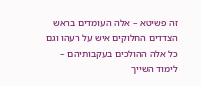זה פשיטא – אלה העומדים בראש הצדדים החלוקים איש על רעהו וגם כל אלה ההולכים בעקבותיהם – לימוד השייך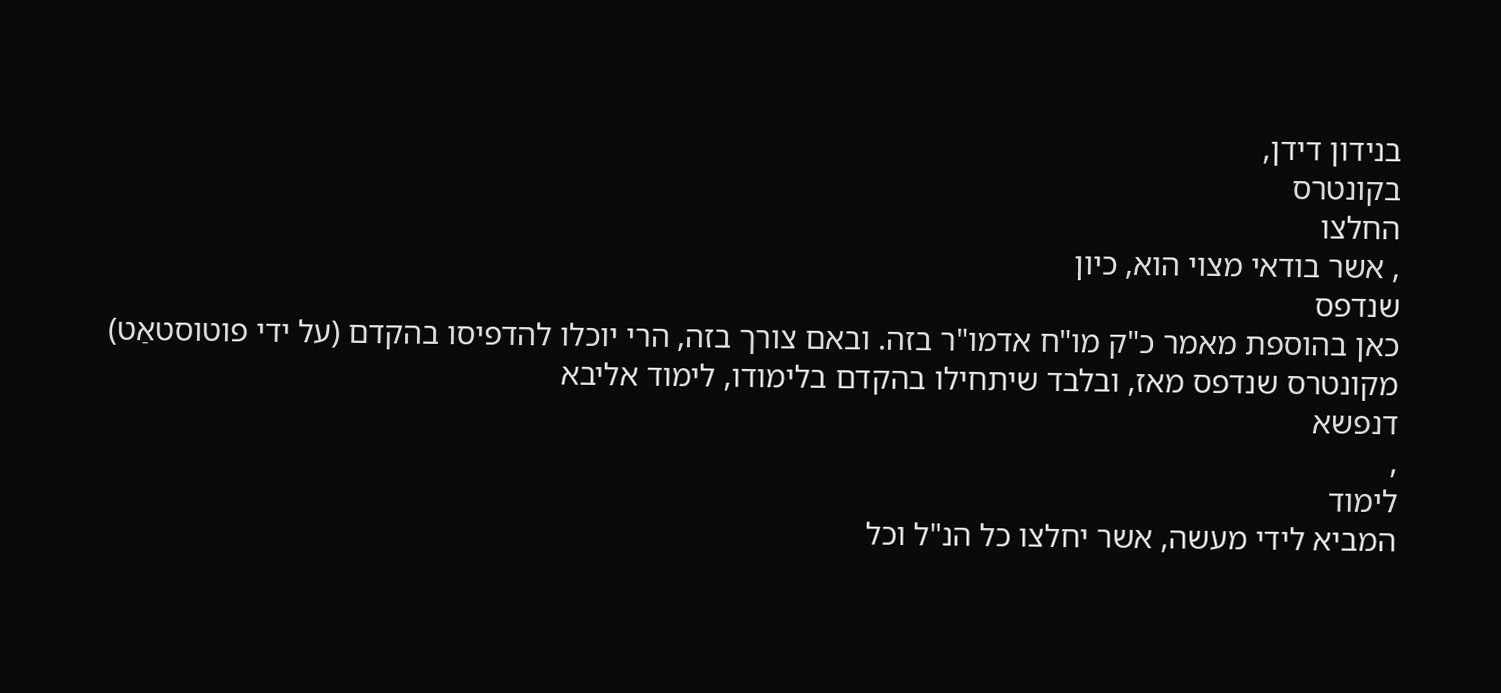בנידון דידן,
בקונטרס
החלצו
, אשר בודאי מצוי הוא, כיון
שנדפס
כאן בהוספת מאמר כ"ק מו"ח אדמו"ר בזה. ובאם צורך בזה, הרי יוכלו להדפיסו בהקדם (על ידי פוטוסטאַט) מקונטרס שנדפס מאז, ובלבד שיתחילו בהקדם בלימודו, לימוד אליבא
דנפשא
,
לימוד
המביא לידי מעשה, אשר יחלצו כל הנ"ל וכל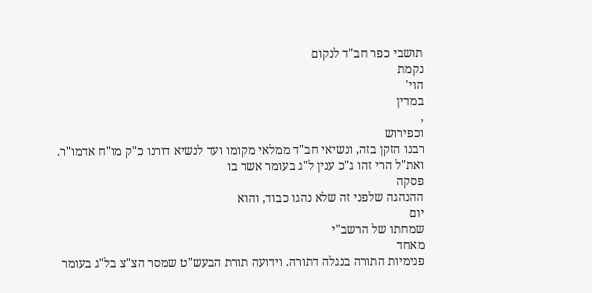תושבי כפר חב"ד לנקום
נקמת
הוי'
במדין
,
וכפירוש
רבנו הזקן בזה, ונשיאי חב"ד ממלאי מקומו ועד לנשיא דורנו כ"ק מו"ח אדמו"ר.
ואת"ל הרי זהו ג"כ ענין ל"ג בעומר אשר בו
פסקה
ההנהגה שלפני זה שלא נהגו כבוד, והוא
יום
שמחתו של הרשב"י
מאחד
פנימיות התורה בנגלה דתורה. וידועה תורת הבעש"ט שמסר הצ"צ בל"ג בעומר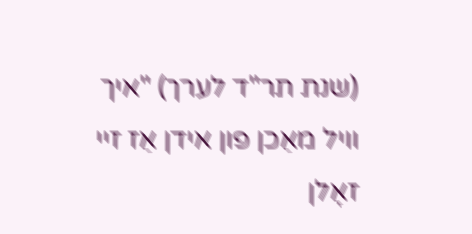(שנת תר"ד לערך) "איך וויל מאַכן פון אידן אַז זיי זאָלן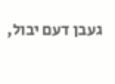געבן דעם יבול,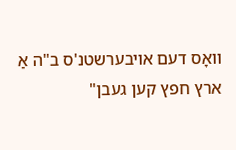וואָס דעם אויבערשטנ'ס ב"ה אַ ארץ חפץ קען געבן"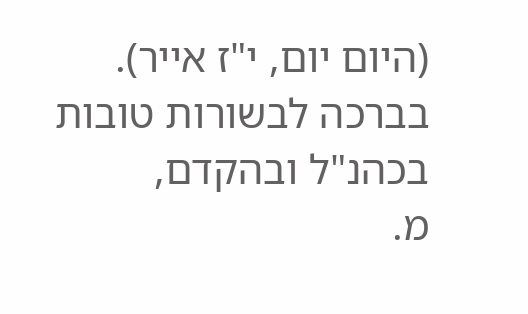(היום יום, י"ז אייר).
בברכה לבשורות טובות בכהנ"ל ובהקדם,
מ.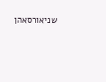שניאורסאהן